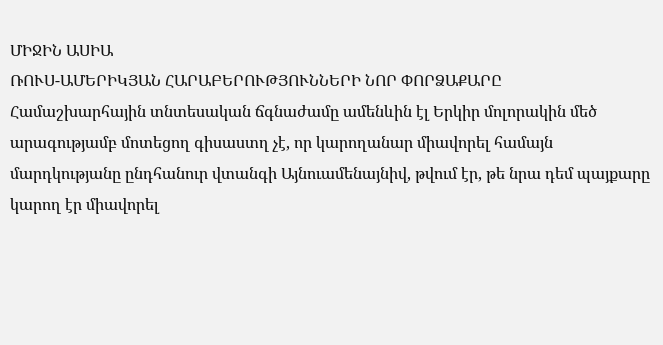ՄԻՋԻՆ ԱՍԻԱ
ՌՈՒՍ-ԱՄԵՐԻԿՅԱՆ ՀԱՐԱԲԵՐՈՒԹՅՈՒՆՆԵՐԻ ՆՈՐ ՓՈՐՁԱՔԱՐԸ
Համաշխարհային տնտեսական ճգնաժամը ամենևին էլ Երկիր մոլորակին մեծ արագությամբ մոտեցող գիսաստղ չէ, որ կարողանար միավորել համայն մարդկությանը ընդհանուր վտանգի Այնուամենայնիվ, թվում էր, թե նրա դեմ պայքարը կարող էր միավորել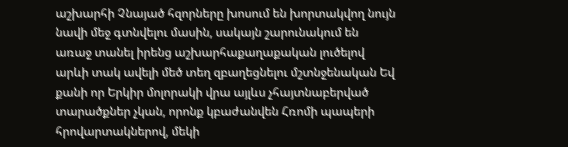աշխարհի Չնայած հզորները խոսում են խորտակվող նույն նավի մեջ գտնվելու մասին, սակայն շարունակում են առաջ տանել իրենց աշխարհաքաղաքական լուծելով արևի տակ ավելի մեծ տեղ զբաղեցնելու մշտնջենական Եվ քանի որ Երկիր մոլորակի վրա այլևս չհայտնաբերված տարածքներ չկան, որոնք կբաժանվեն Հռոմի պապերի հրովարտակներով, մեկի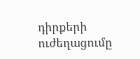դիրքերի ուժեղացումը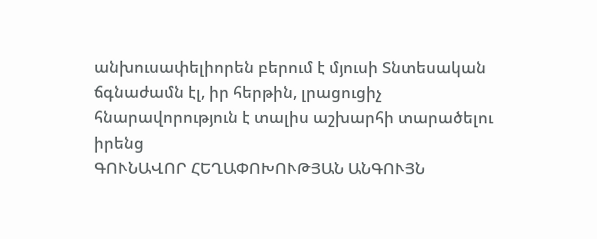անխուսափելիորեն բերում է մյուսի Տնտեսական ճգնաժամն էլ, իր հերթին, լրացուցիչ հնարավորություն է տալիս աշխարհի տարածելու իրենց
ԳՈՒՆԱՎՈՐ ՀԵՂԱՓՈԽՈՒԹՅԱՆ ԱՆԳՈՒՅՆ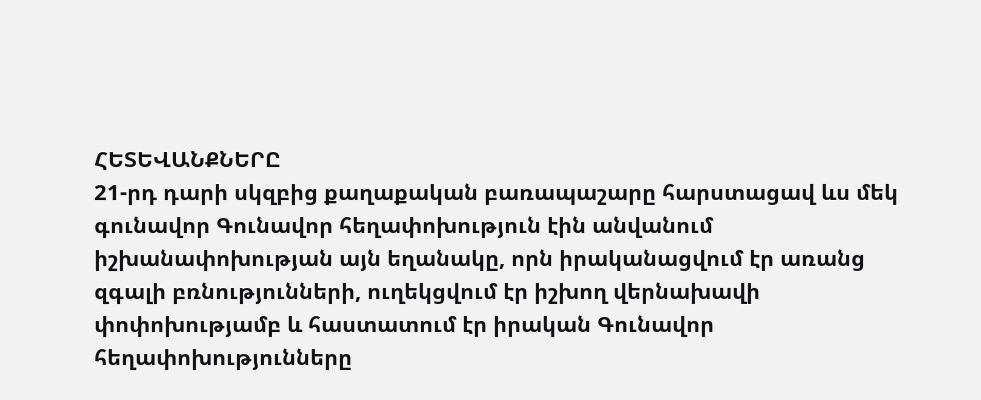ՀԵՏԵՎԱՆՔՆԵՐԸ
21-րդ դարի սկզբից քաղաքական բառապաշարը հարստացավ ևս մեկ գունավոր Գունավոր հեղափոխություն էին անվանում իշխանափոխության այն եղանակը, որն իրականացվում էր առանց զգալի բռնությունների, ուղեկցվում էր իշխող վերնախավի փոփոխությամբ և հաստատում էր իրական Գունավոր հեղափոխությունները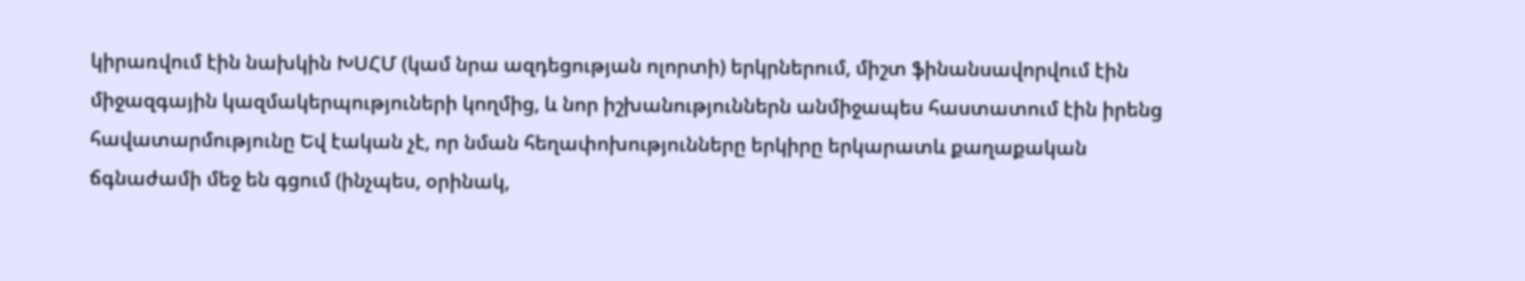կիրառվում էին նախկին ԽՍՀՄ (կամ նրա ազդեցության ոլորտի) երկրներում, միշտ ֆինանսավորվում էին միջազգային կազմակերպություների կողմից, և նոր իշխանություններն անմիջապես հաստատում էին իրենց հավատարմությունը Եվ էական չէ, որ նման հեղափոխությունները երկիրը երկարատև քաղաքական ճգնաժամի մեջ են գցում (ինչպես, օրինակ,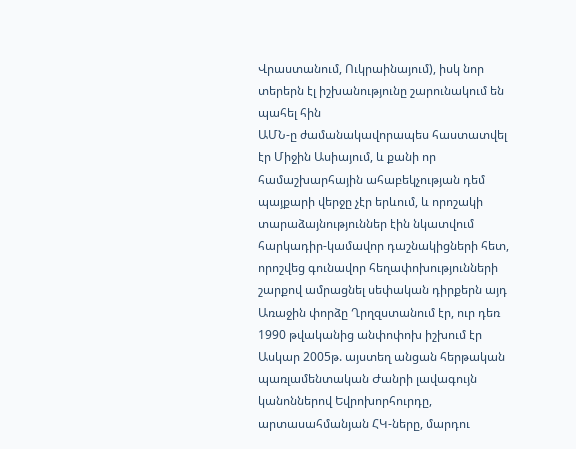Վրաստանում, Ուկրաինայում), իսկ նոր տերերն էլ իշխանությունը շարունակում են պահել հին
ԱՄՆ-ը ժամանակավորապես հաստատվել էր Միջին Ասիայում, և քանի որ համաշխարհային ահաբեկչության դեմ պայքարի վերջը չէր երևում, և որոշակի տարաձայնություններ էին նկատվում հարկադիր-կամավոր դաշնակիցների հետ, որոշվեց գունավոր հեղափոխությունների շարքով ամրացնել սեփական դիրքերն այդ Առաջին փորձը Ղրղզստանում էր, ուր դեռ 1990 թվականից անփոփոխ իշխում էր Ասկար 2005թ. այստեղ անցան հերթական պառլամենտական Ժանրի լավագույն կանոններով Եվրոխորհուրդը, արտասահմանյան ՀԿ-ները, մարդու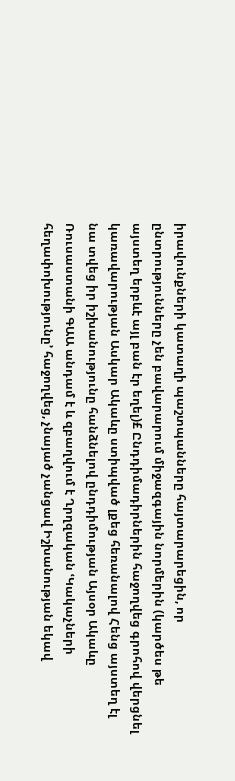իրավունքների կատաղի պաշտպանները հայտարարեցին, որ ընտրությունները չեն բավարարում միջազգային նորմերին (կարծես թե այստեղ երբևէ այլ բան էր եղել)£ Ընդդիմադիրներին հաջողվեց գրոհով վերցնել կառավարության Ասկար Ակաևը ստիպված լքեց հեռանալով Հենց այստեղ էլ նա տվեց իր իշխանությունը հանձնելով ընդդիմության Այսօր Ակաևը Ռուսաստանի ԳԱԱ անդամ է և զբաղվում է Ղրղզական ՙԿակաչների հեղափոխությունը՚ հաջողվեց, չնայած չանցավ Իշխանության եկավ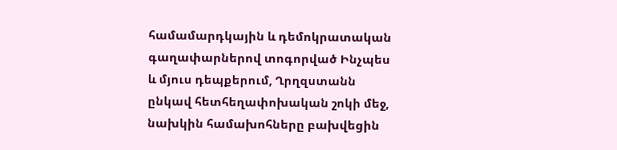համամարդկային և դեմոկրատական գաղափարներով տոգորված Ինչպես և մյուս դեպքերում, Ղրղզստանն ընկավ հետհեղափոխական շոկի մեջ, նախկին համախոհները բախվեցին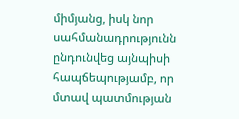միմյանց, իսկ նոր սահմանադրությունն ընդունվեց այնպիսի հապճեպությամբ, որ մտավ պատմության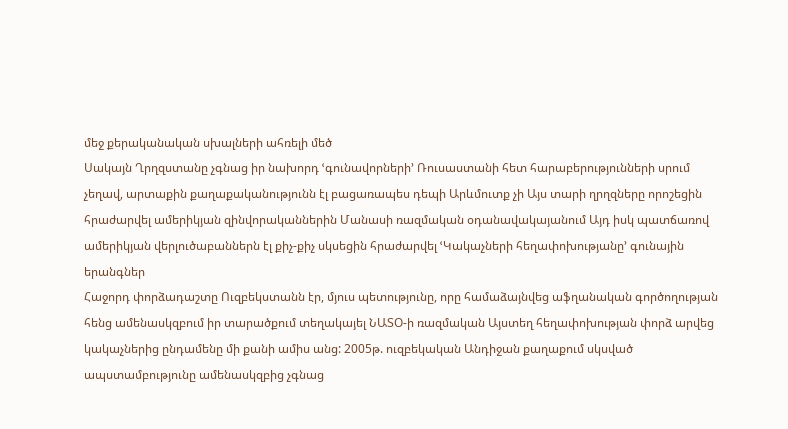մեջ քերականական սխալների ահռելի մեծ
Սակայն Ղրղզստանը չգնաց իր նախորդ ՙգունավորների՚ Ռուսաստանի հետ հարաբերությունների սրում չեղավ, արտաքին քաղաքականությունն էլ բացառապես դեպի Արևմուտք չի Այս տարի ղրղզները որոշեցին հրաժարվել ամերիկյան զինվորականներին Մանասի ռազմական օդանավակայանում Այդ իսկ պատճառով ամերիկյան վերլուծաբաններն էլ քիչ-քիչ սկսեցին հրաժարվել ՙԿակաչների հեղափոխությանը՚ գունային երանգներ
Հաջորդ փորձադաշտը Ուզբեկստանն էր, մյուս պետությունը, որը համաձայնվեց աֆղանական գործողության հենց ամենասկզբում իր տարածքում տեղակայել ՆԱՏՕ-ի ռազմական Այստեղ հեղափոխության փորձ արվեց կակաչներից ընդամենը մի քանի ամիս անց: 2005թ. ուզբեկական Անդիջան քաղաքում սկսված ապստամբությունը ամենասկզբից չգնաց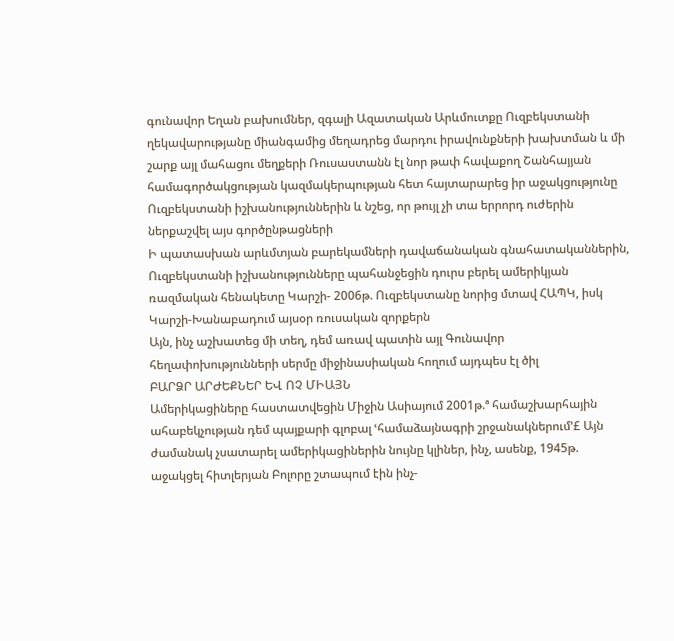գունավոր Եղան բախումներ, զգալի Ազատական Արևմուտքը Ուզբեկստանի ղեկավարությանը միանգամից մեղադրեց մարդու իրավունքների խախտման և մի շարք այլ մահացու մեղքերի Ռուսաստանն էլ նոր թափ հավաքող Շանհայյան համագործակցության կազմակերպության հետ հայտարարեց իր աջակցությունը Ուզբեկստանի իշխանություններին և նշեց, որ թույլ չի տա երրորդ ուժերին ներքաշվել այս գործընթացների
Ի պատասխան արևմտյան բարեկամների դավաճանական գնահատականներին, Ուզբեկստանի իշխանությունները պահանջեցին դուրս բերել ամերիկյան ռազմական հենակետը Կարշի- 2006թ. Ուզբեկստանը նորից մտավ ՀԱՊԿ, իսկ Կարշի-Խանաբադում այսօր ռուսական զորքերն
Այն, ինչ աշխատեց մի տեղ, դեմ առավ պատին այլ Գունավոր հեղափոխությունների սերմը միջինասիական հողում այդպես էլ ծիլ
ԲԱՐՁՐ ԱՐԺԵՔՆԵՐ ԵՎ ՈՉ ՄԻԱՅՆ
Ամերիկացիները հաստատվեցին Միջին Ասիայում 2001թ.ª համաշխարհային ահաբեկչության դեմ պայքարի գլոբալ ՙհամաձայնագրի շրջանակներում՚£ Այն ժամանակ չսատարել ամերիկացիներին նույնը կլիներ, ինչ, ասենք, 1945թ. աջակցել հիտլերյան Բոլորը շտապում էին ինչ-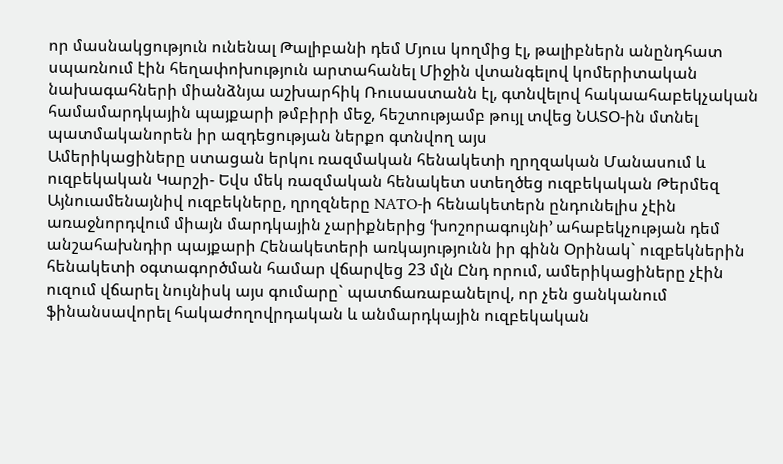որ մասնակցություն ունենալ Թալիբանի դեմ Մյուս կողմից էլ, թալիբներն անընդհատ սպառնում էին հեղափոխություն արտահանել Միջին վտանգելով կոմերիտական նախագահների միանձնյա աշխարհիկ Ռուսաստանն էլ, գտնվելով հակաահաբեկչական համամարդկային պայքարի թմբիրի մեջ, հեշտությամբ թույլ տվեց ՆԱՏՕ-ին մտնել պատմականորեն իր ազդեցության ներքո գտնվող այս
Ամերիկացիները ստացան երկու ռազմական հենակետի ղրղզական Մանասում և ուզբեկական Կարշի- Եվս մեկ ռազմական հենակետ ստեղծեց ուզբեկական Թերմեզ Այնուամենայնիվ ուզբեկները, ղրղզները NATO-ի հենակետերն ընդունելիս չէին առաջնորդվում միայն մարդկային չարիքներից ՙխոշորագույնի՚ ահաբեկչության դեմ անշահախնդիր պայքարի Հենակետերի առկայությունն իր գինն Օրինակ` ուզբեկներին հենակետի օգտագործման համար վճարվեց 23 մլն Ընդ որում, ամերիկացիները չէին ուզում վճարել նույնիսկ այս գումարը` պատճառաբանելով, որ չեն ցանկանում ֆինանսավորել հակաժողովրդական և անմարդկային ուզբեկական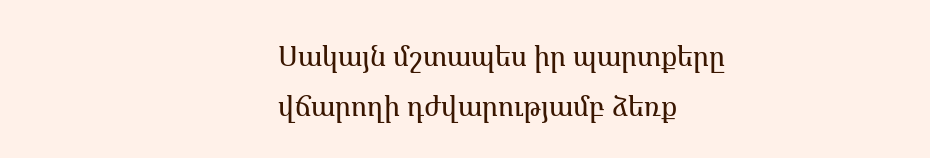Սակայն մշտապես իր պարտքերը վճարողի դժվարությամբ ձեռք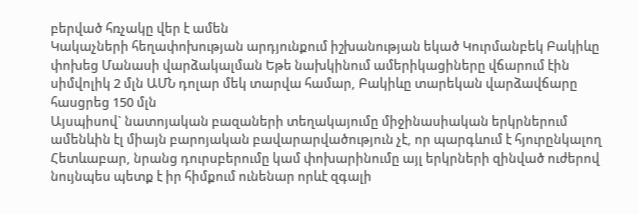բերված հռչակը վեր է ամեն
Կակաչների հեղափոխության արդյունքում իշխանության եկած Կուրմանբեկ Բակիևը փոխեց Մանասի վարձակալման Եթե նախկինում ամերիկացիները վճարում էին սիմվոլիկ 2 մլն ԱՄՆ դոլար մեկ տարվա համար, Բակիևը տարեկան վարձավճարը հասցրեց 150 մլն
Այսպիսով` նատոյական բազաների տեղակայումը միջինասիական երկրներում ամենևին էլ միայն բարոյական բավարարվածություն չէ, որ պարգևում է հյուրընկալող Հետևաբար, նրանց դուրսբերումը կամ փոխարինումը այլ երկրների զինված ուժերով նույնպես պետք է իր հիմքում ունենար որևէ զգալի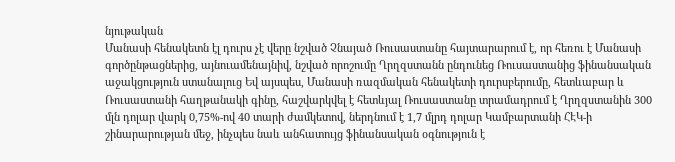նյութական
Մանասի հենակետն էլ դուրս չէ վերը նշված Չնայած Ռուսաստանը հայտարարում է, որ հեռու է Մանասի գործընթացներից, այնուամենայնիվ, նշված որոշումը Ղրղզստանն ընդունեց Ռուսաստանից ֆինանսական աջակցություն ստանալուց Եվ այսպես, Մանասի ռազմական հենակետի դուրսբերումը, հետևաբար և Ռուսաստանի հաղթանակի գինը, հաշվարկվել է հետևյալ Ռուսաստանը տրամադրում է Ղրղզստանին 300 մլն դոլար վարկ 0,75%-ով 40 տարի ժամկետով, ներդնում է 1,7 մլրդ դոլար Կամբարտանի ՀԷԿ-ի շինարարության մեջ, ինչպես նաև անհատույց ֆինանսական օգնություն է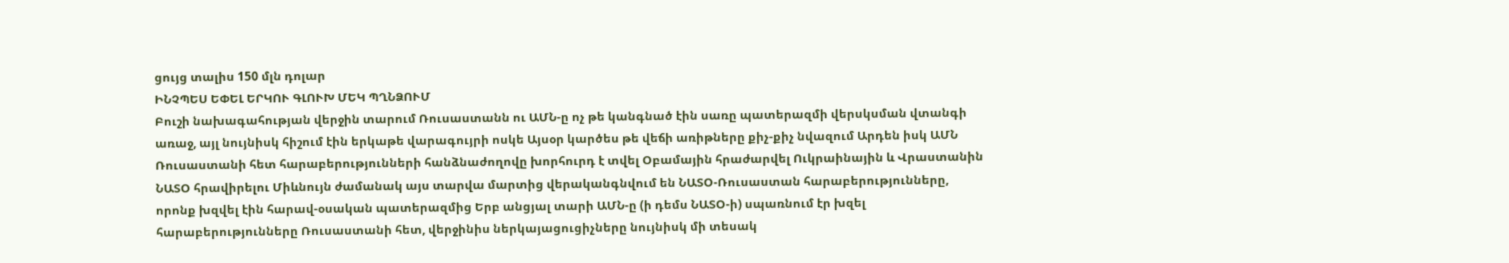ցույց տալիս 150 մլն դոլար
ԻՆՉՊԵՍ ԵՓԵԼ ԵՐԿՈՒ ԳԼՈՒԽ ՄԵԿ ՊՂՆՁՈՒՄ
Բուշի նախագահության վերջին տարում Ռուսաստանն ու ԱՄՆ-ը ոչ թե կանգնած էին սառը պատերազմի վերսկսման վտանգի առաջ, այլ նույնիսկ հիշում էին երկաթե վարագույրի ոսկե Այսօր կարծես թե վեճի առիթները քիչ-քիչ նվազում Արդեն իսկ ԱՄՆ Ռուսաստանի հետ հարաբերությունների հանձնաժողովը խորհուրդ է տվել Օբամային հրաժարվել Ուկրաինային և Վրաստանին ՆԱՏՕ հրավիրելու Միևնույն ժամանակ այս տարվա մարտից վերականգնվում են ՆԱՏՕ-Ռուսաստան հարաբերությունները, որոնք խզվել էին հարավ-օսական պատերազմից Երբ անցյալ տարի ԱՄՆ-ը (ի դեմս ՆԱՏՕ-ի) սպառնում էր խզել հարաբերությունները Ռուսաստանի հետ, վերջինիս ներկայացուցիչները նույնիսկ մի տեսակ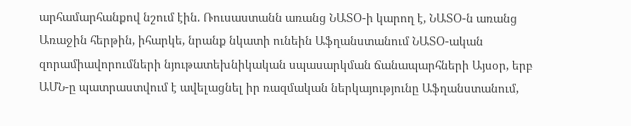արհամարհանքով նշում էին. Ռուսաստանն առանց ՆԱՏՕ-ի կարող է, ՆԱՏՕ-ն առանց Առաջին հերթին, իհարկե, նրանք նկատի ունեին Աֆղանստանում ՆԱՏՕ-ական զորամիավորումների նյութատեխնիկական սպասարկման ճանապարհների Այսօր, երբ ԱՄՆ-ը պատրաստվում է ավելացնել իր ռազմական ներկայությունը Աֆղանստանում,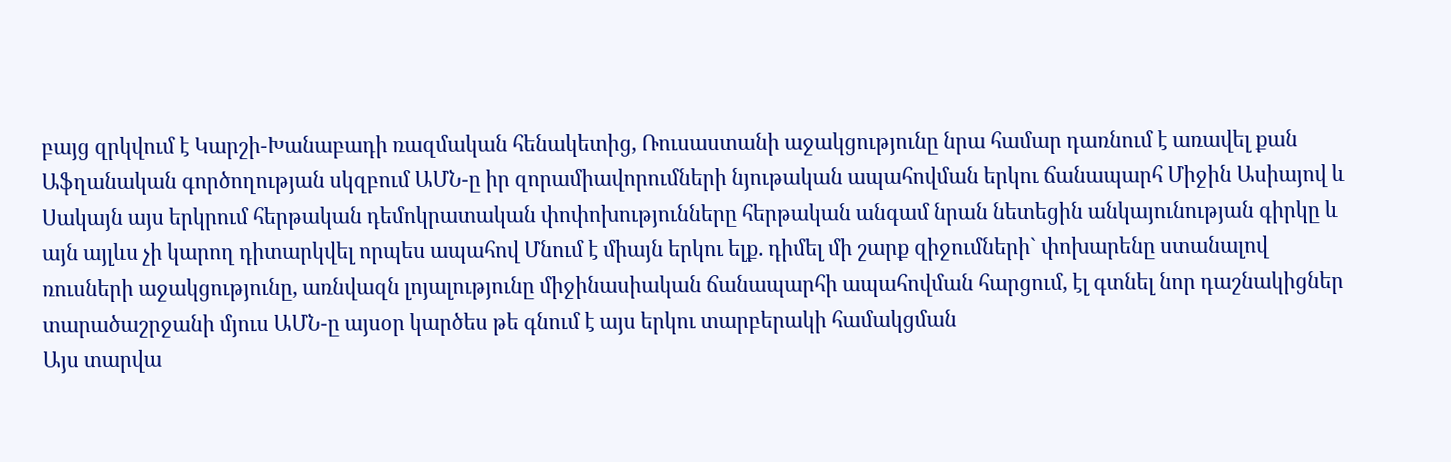բայց զրկվում է Կարշի-Խանաբադի ռազմական հենակետից, Ռուսաստանի աջակցությունը նրա համար դառնում է առավել քան Աֆղանական գործողության սկզբում ԱՄՆ-ը իր զորամիավորումների նյութական ապահովման երկու ճանապարհ Միջին Ասիայով և Սակայն այս երկրում հերթական դեմոկրատական փոփոխությունները հերթական անգամ նրան նետեցին անկայունության գիրկը և այն այլևս չի կարող դիտարկվել որպես ապահով Մնում է միայն երկու ելք. դիմել մի շարք զիջումների` փոխարենը ստանալով ռուսների աջակցությունը, առնվազն լոյալությունը միջինասիական ճանապարհի ապահովման հարցում, էլ գտնել նոր դաշնակիցներ տարածաշրջանի մյուս ԱՄՆ-ը այսօր կարծես թե գնում է այս երկու տարբերակի համակցման
Այս տարվա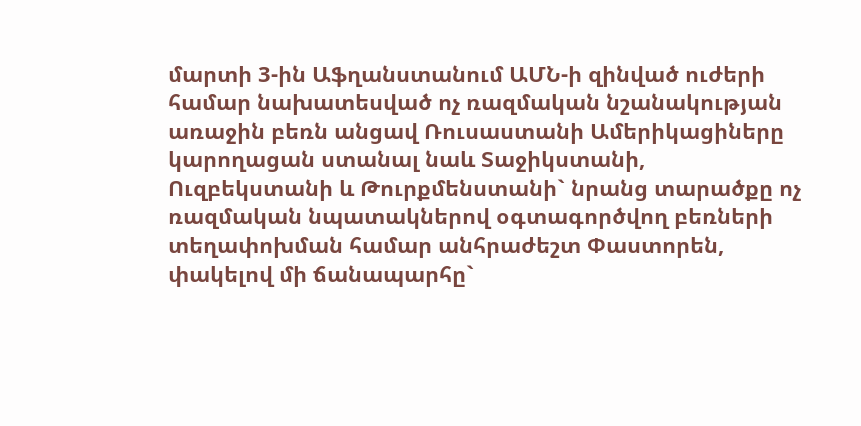մարտի 3-ին Աֆղանստանում ԱՄՆ-ի զինված ուժերի համար նախատեսված ոչ ռազմական նշանակության առաջին բեռն անցավ Ռուսաստանի Ամերիկացիները կարողացան ստանալ նաև Տաջիկստանի, Ուզբեկստանի և Թուրքմենստանի` նրանց տարածքը ոչ ռազմական նպատակներով օգտագործվող բեռների տեղափոխման համար անհրաժեշտ Փաստորեն, փակելով մի ճանապարհը`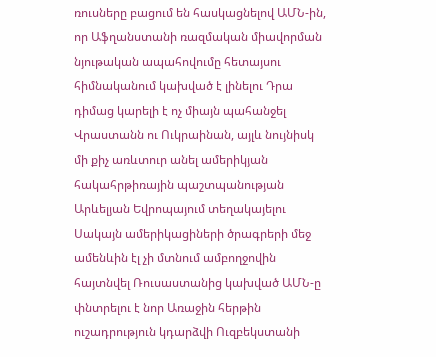ռուսները բացում են հասկացնելով ԱՄՆ-ին, որ Աֆղանստանի ռազմական միավորման նյութական ապահովումը հետայսու հիմնականում կախված է լինելու Դրա դիմաց կարելի է ոչ միայն պահանջել Վրաստանն ու Ուկրաինան, այլև նույնիսկ մի քիչ առևտուր անել ամերիկյան հակահրթիռային պաշտպանության Արևելյան Եվրոպայում տեղակայելու
Սակայն ամերիկացիների ծրագրերի մեջ ամենևին էլ չի մտնում ամբողջովին հայտնվել Ռուսաստանից կախված ԱՄՆ-ը փնտրելու է նոր Առաջին հերթին ուշադրություն կդարձվի Ուզբեկստանի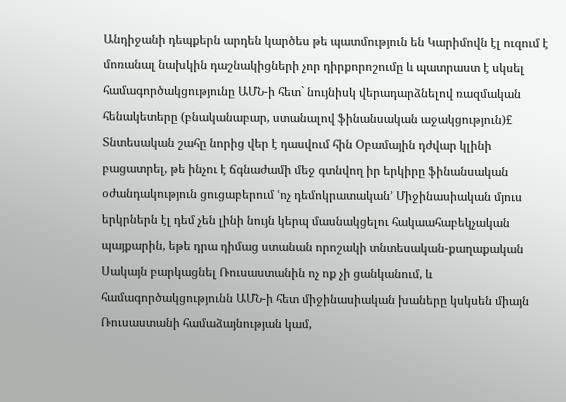Անդիջանի դեպքերն արդեն կարծես թե պատմություն են Կարիմովն էլ ուզում է մոռանալ նախկին դաշնակիցների չոր դիրքորոշումը և պատրաստ է սկսել համագործակցությունը ԱՄՆ-ի հետ` նույնիսկ վերադարձնելով ռազմական հենակետերը (բնականաբար, ստանալով ֆինանսական աջակցություն)£ Տնտեսական շահը նորից վեր է դասվում հին Օբամային դժվար կլինի բացատրել, թե ինչու է ճգնաժամի մեջ գտնվող իր երկիրը ֆինանսական օժանդակություն ցուցաբերում ՙոչ դեմոկրատական՚ Միջինասիական մյուս երկրներն էլ դեմ չեն լինի նույն կերպ մասնակցելու հակաահաբեկչական պայքարին, եթե դրա դիմաց ստանան որոշակի տնտեսական-քաղաքական Սակայն բարկացնել Ռուսաստանին ոչ ոք չի ցանկանում, և համագործակցությունն ԱՄՆ-ի հետ միջինասիական խաները կսկսեն միայն Ռուսաստանի համաձայնության կամ,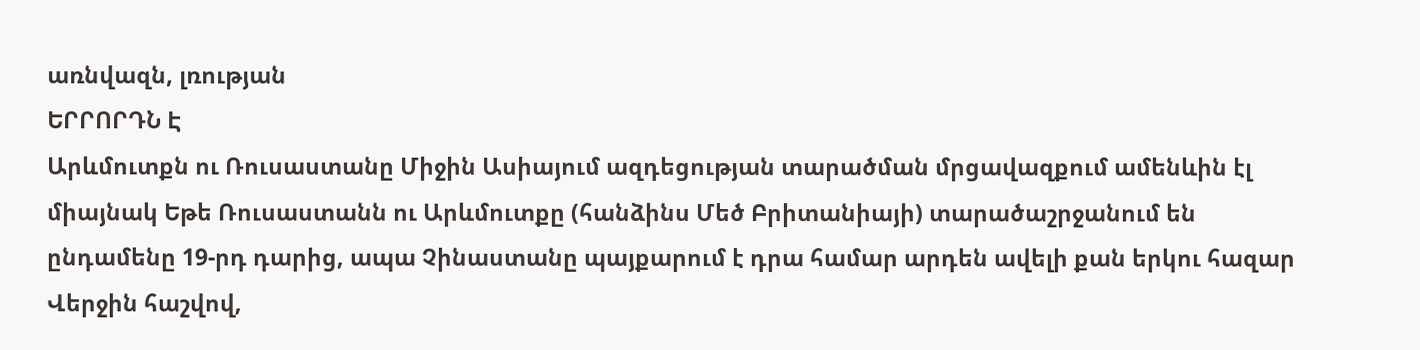առնվազն, լռության
ԵՐՐՈՐԴՆ Է
Արևմուտքն ու Ռուսաստանը Միջին Ասիայում ազդեցության տարածման մրցավազքում ամենևին էլ միայնակ Եթե Ռուսաստանն ու Արևմուտքը (հանձինս Մեծ Բրիտանիայի) տարածաշրջանում են ընդամենը 19-րդ դարից, ապա Չինաստանը պայքարում է դրա համար արդեն ավելի քան երկու հազար Վերջին հաշվով,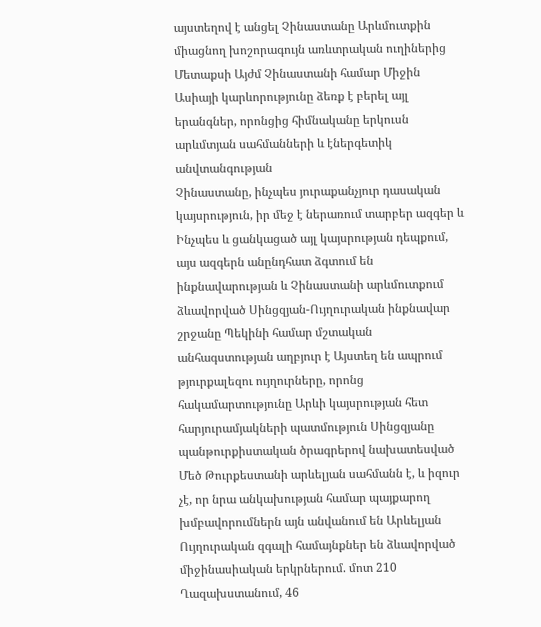այստեղով է անցել Չինաստանը Արևմուտքին միացնող խոշորագույն առևտրական ուղիներից Մետաքսի Այժմ Չինաստանի համար Միջին Ասիայի կարևորությունը ձեռք է բերել այլ երանգներ, որոնցից հիմնականը երկուսն արևմտյան սահմանների և էներգետիկ անվտանգության
Չինաստանը, ինչպես յուրաքանչյուր դասական կայսրություն, իր մեջ է ներառում տարբեր ազգեր և Ինչպես և ցանկացած այլ կայսրության դեպքում, այս ազգերն անընդհատ ձգտում են ինքնավարության և Չինաստանի արևմուտքում ձևավորված Սինցզյան-Ույղուրական ինքնավար շրջանը Պեկինի համար մշտական անհագստության աղբյուր է Այստեղ են ապրում թյուրքալեզու ույղուրները, որոնց հակամարտությունը Արևի կայսրության հետ հարյուրամյակների պատմություն Սինցզյանը պանթուրքիստական ծրագրերով նախատեսված Մեծ Թուրքեստանի արևելյան սահմանն է, և իզուր չէ, որ նրա անկախության համար պայքարող խմբավորումներն այն անվանում են Արևելյան
Ույղուրական զգալի համայնքներ են ձևավորված միջինասիական երկրներում. մոտ 210 Ղազախստանում, 46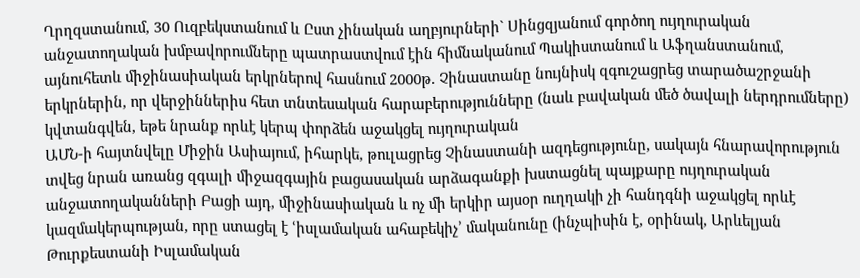Ղրղզստանում, 30 Ուզբեկստանում և Ըստ չինական աղբյուրների` Սինցզյանում գործող ույղուրական անջատողական խմբավորումները պատրաստվում էին հիմնականում Պակիստանում և Աֆղանստանում, այնուհետև միջինասիական երկրներով հասնում 2000թ. Չինաստանը նույնիսկ զգուշացրեց տարածաշրջանի երկրներին, որ վերջիններիս հետ տնտեսական հարաբերությունները (նաև բավական մեծ ծավալի ներդրումները) կվտանգվեն, եթե նրանք որևէ կերպ փորձեն աջակցել ույղուրական
ԱՄՆ-ի հայտնվելը Միջին Ասիայում, իհարկե, թուլացրեց Չինաստանի ազդեցությունը, սակայն հնարավորություն տվեց նրան առանց զգալի միջազգային բացասական արձագանքի խստացնել պայքարը ույղուրական անջատողականների Բացի այդ, միջինասիական և ոչ մի երկիր այսօր ուղղակի չի հանդգնի աջակցել որևէ կազմակերպության, որը ստացել է ՙիսլամական ահաբեկիչ՚ մականունը (ինչպիսին է, օրինակ, Արևելյան Թուրքեստանի Իսլամական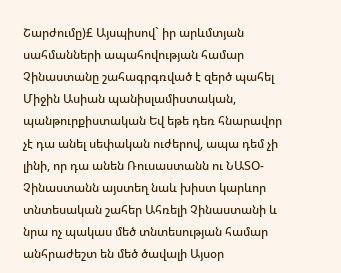Շարժումը)£ Այսպիսով` իր արևմտյան սահմանների ապահովության համար Չինաստանը շահագրգռված է զերծ պահել Միջին Ասիան պանիսլամիստական, պանթուրքիստական Եվ եթե դեռ հնարավոր չէ դա անել սեփական ուժերով, ապա դեմ չի լինի, որ դա անեն Ռուսաստանն ու ՆԱՏՕ-
Չինաստանն այստեղ նաև խիստ կարևոր տնտեսական շահեր Ահռելի Չինաստանի և նրա ոչ պակաս մեծ տնտեսության համար անհրաժեշտ են մեծ ծավալի Այսօր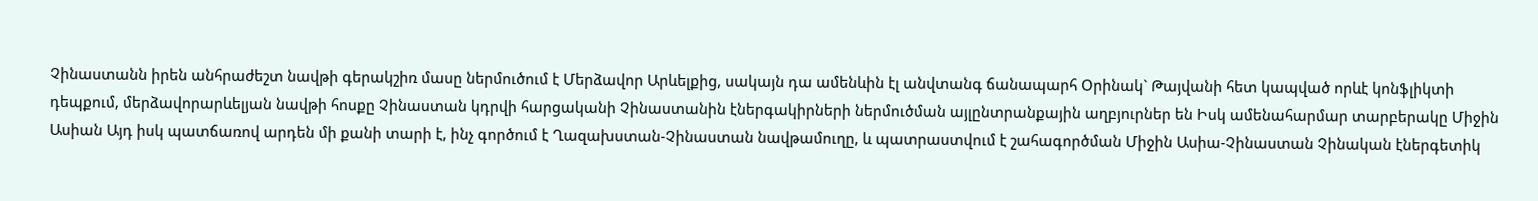Չինաստանն իրեն անհրաժեշտ նավթի գերակշիռ մասը ներմուծում է Մերձավոր Արևելքից, սակայն դա ամենևին էլ անվտանգ ճանապարհ Օրինակ` Թայվանի հետ կապված որևէ կոնֆլիկտի դեպքում, մերձավորարևելյան նավթի հոսքը Չինաստան կդրվի հարցականի Չինաստանին էներգակիրների ներմուծման այլընտրանքային աղբյուրներ են Իսկ ամենահարմար տարբերակը Միջին Ասիան Այդ իսկ պատճառով արդեն մի քանի տարի է, ինչ գործում է Ղազախստան-Չինաստան նավթամուղը, և պատրաստվում է շահագործման Միջին Ասիա-Չինաստան Չինական էներգետիկ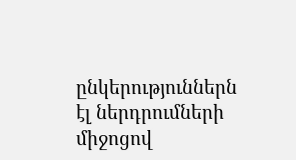ընկերություններն էլ ներդրումների միջոցով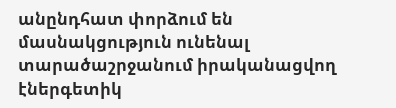անընդհատ փորձում են մասնակցություն ունենալ տարածաշրջանում իրականացվող էներգետիկ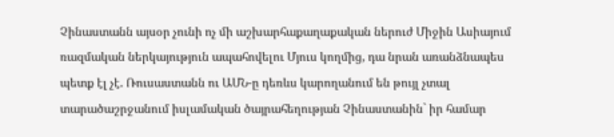Չինաստանն այսօր չունի ոչ մի աշխարհաքաղաքական ներուժ Միջին Ասիայում ռազմական ներկայություն ապահովելու Մյուս կողմից, դա նրան առանձնապես պետք էլ չէ. Ռուսաստանն ու ԱՄՆ-ը դեռևս կարողանում են թույլ չտալ տարածաշրջանում իսլամական ծայրահեղության Չինաստանին` իր համար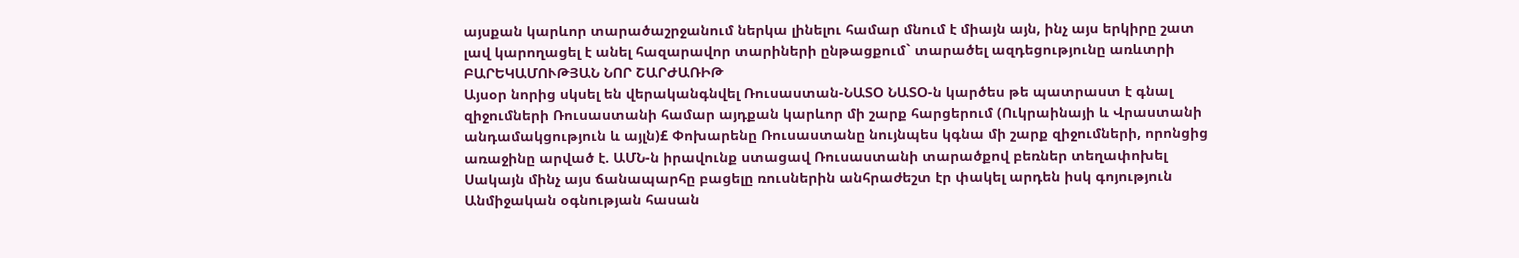այսքան կարևոր տարածաշրջանում ներկա լինելու համար մնում է միայն այն, ինչ այս երկիրը շատ լավ կարողացել է անել հազարավոր տարիների ընթացքում` տարածել ազդեցությունը առևտրի
ԲԱՐԵԿԱՄՈՒԹՅԱՆ ՆՈՐ ՇԱՐԺԱՌԻԹ
Այսօր նորից սկսել են վերականգնվել Ռուսաստան-ՆԱՏՕ ՆԱՏՕ-ն կարծես թե պատրաստ է գնալ զիջումների Ռուսաստանի համար այդքան կարևոր մի շարք հարցերում (Ուկրաինայի և Վրաստանի անդամակցություն և այլն)£ Փոխարենը Ռուսաստանը նույնպես կգնա մի շարք զիջումների, որոնցից առաջինը արված է. ԱՄՆ-ն իրավունք ստացավ Ռուսաստանի տարածքով բեռներ տեղափոխել Սակայն մինչ այս ճանապարհը բացելը ռուսներին անհրաժեշտ էր փակել արդեն իսկ գոյություն Անմիջական օգնության հասան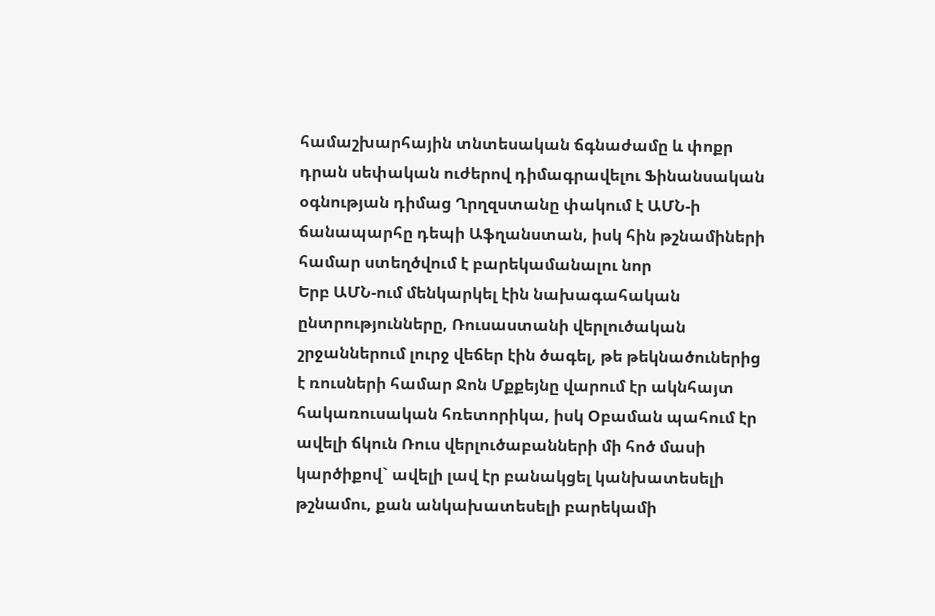համաշխարհային տնտեսական ճգնաժամը և փոքր դրան սեփական ուժերով դիմագրավելու Ֆինանսական օգնության դիմաց Ղրղզստանը փակում է ԱՄՆ-ի ճանապարհը դեպի Աֆղանստան, իսկ հին թշնամիների համար ստեղծվում է բարեկամանալու նոր
Երբ ԱՄՆ-ում մենկարկել էին նախագահական ընտրությունները, Ռուսաստանի վերլուծական շրջաններում լուրջ վեճեր էին ծագել, թե թեկնածուներից է ռուսների համար Ջոն Մքքեյնը վարում էր ակնհայտ հակառուսական հռետորիկա, իսկ Օբաման պահում էր ավելի ճկուն Ռուս վերլուծաբանների մի հոծ մասի կարծիքով` ավելի լավ էր բանակցել կանխատեսելի թշնամու, քան անկախատեսելի բարեկամի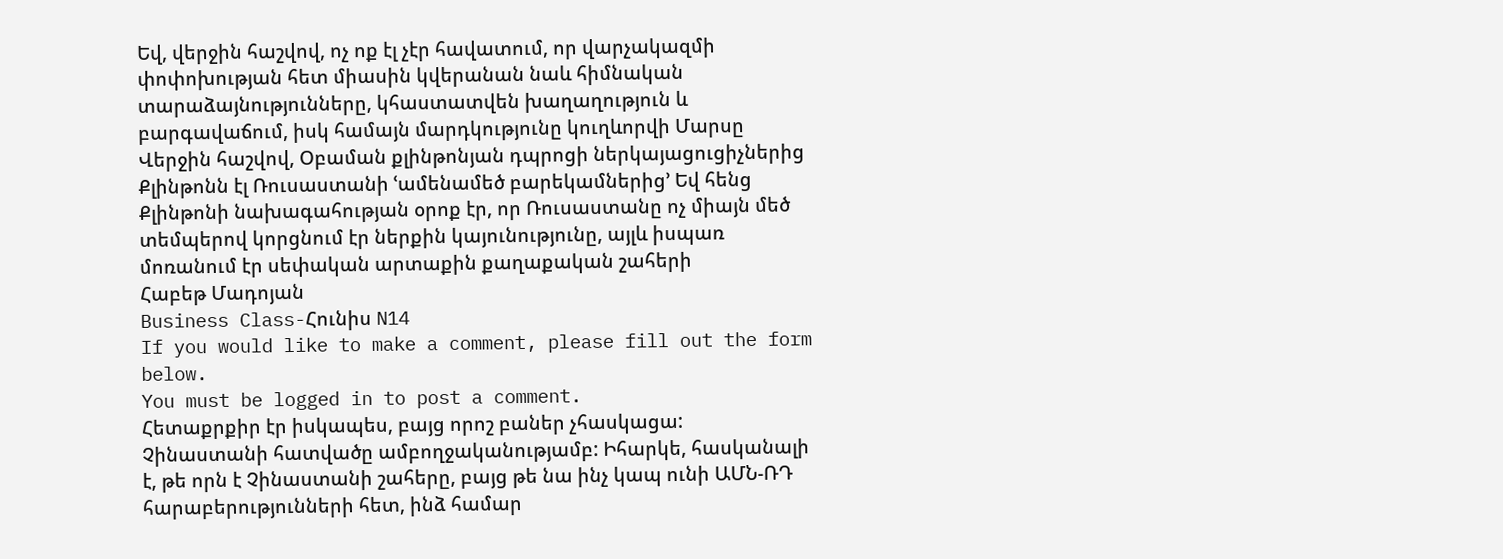Եվ, վերջին հաշվով, ոչ ոք էլ չէր հավատում, որ վարչակազմի փոփոխության հետ միասին կվերանան նաև հիմնական տարաձայնությունները, կհաստատվեն խաղաղություն և բարգավաճում, իսկ համայն մարդկությունը կուղևորվի Մարսը Վերջին հաշվով, Օբաման քլինթոնյան դպրոցի ներկայացուցիչներից Քլինթոնն էլ Ռուսաստանի ՙամենամեծ բարեկամներից՚ Եվ հենց Քլինթոնի նախագահության օրոք էր, որ Ռուսաստանը ոչ միայն մեծ տեմպերով կորցնում էր ներքին կայունությունը, այլև իսպառ մոռանում էր սեփական արտաքին քաղաքական շահերի
Հաբեթ Մադոյան
Business Class-Հունիս N14
If you would like to make a comment, please fill out the form below.
You must be logged in to post a comment.
Հետաքրքիր էր իսկապես, բայց որոշ բաներ չհասկացա:
Չինաստանի հատվածը ամբողջականությամբ: Իհարկե, հասկանալի է, թե որն է Չինաստանի շահերը, բայց թե նա ինչ կապ ունի ԱՄՆ-ՌԴ հարաբերությունների հետ, ինձ համար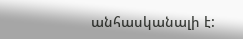անհասկանալի է: